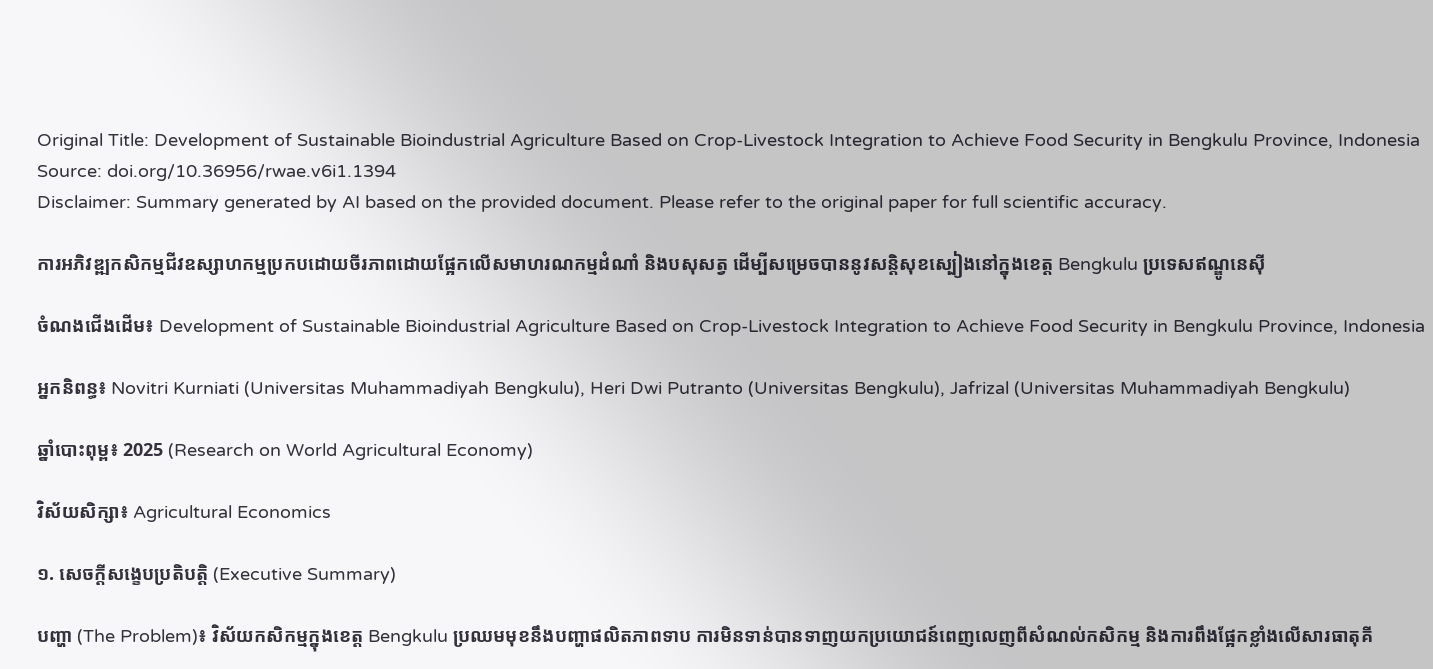Original Title: Development of Sustainable Bioindustrial Agriculture Based on Crop-Livestock Integration to Achieve Food Security in Bengkulu Province, Indonesia
Source: doi.org/10.36956/rwae.v6i1.1394
Disclaimer: Summary generated by AI based on the provided document. Please refer to the original paper for full scientific accuracy.

ការអភិវឌ្ឍកសិកម្មជីវឧស្សាហកម្មប្រកបដោយចីរភាពដោយផ្អែកលើសមាហរណកម្មដំណាំ និងបសុសត្វ ដើម្បីសម្រេចបាននូវសន្តិសុខស្បៀងនៅក្នុងខេត្ត Bengkulu ប្រទេសឥណ្ឌូនេស៊ី

ចំណងជើងដើម៖ Development of Sustainable Bioindustrial Agriculture Based on Crop-Livestock Integration to Achieve Food Security in Bengkulu Province, Indonesia

អ្នកនិពន្ធ៖ Novitri Kurniati (Universitas Muhammadiyah Bengkulu), Heri Dwi Putranto (Universitas Bengkulu), Jafrizal (Universitas Muhammadiyah Bengkulu)

ឆ្នាំបោះពុម្ព៖ 2025 (Research on World Agricultural Economy)

វិស័យសិក្សា៖ Agricultural Economics

១. សេចក្តីសង្ខេបប្រតិបត្តិ (Executive Summary)

បញ្ហា (The Problem)៖ វិស័យកសិកម្មក្នុងខេត្ត Bengkulu ប្រឈមមុខនឹងបញ្ហាផលិតភាពទាប ការមិនទាន់បានទាញយកប្រយោជន៍ពេញលេញពីសំណល់កសិកម្ម និងការពឹងផ្អែកខ្លាំងលើសារធាតុគី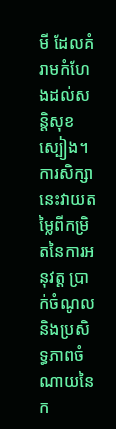មី ដែលគំរាមកំហែងដល់សន្តិសុខស្បៀង។ ការសិក្សានេះវាយតម្លៃពីកម្រិតនៃការអនុវត្ត ប្រាក់ចំណូល និងប្រសិទ្ធភាពចំណាយនៃក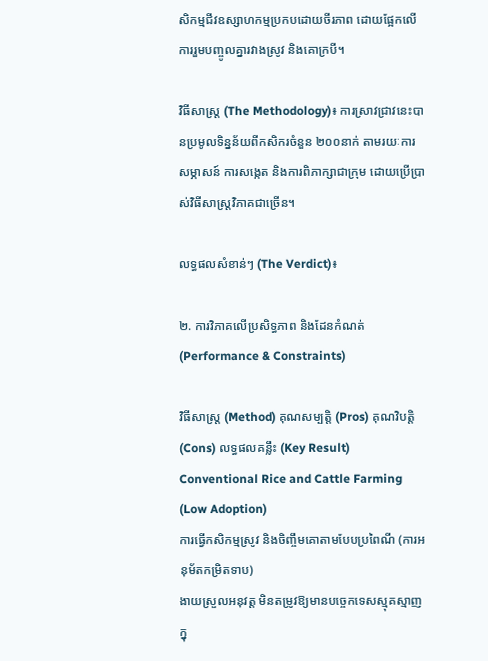សិកម្មជីវឧស្សាហកម្មប្រកបដោយចីរភាព ដោយផ្អែកលើការរួមបញ្ចូលគ្នារវាងស្រូវ និងគោក្របី។

វិធីសាស្ត្រ (The Methodology)៖ ការស្រាវជ្រាវនេះបានប្រមូលទិន្នន័យពីកសិករចំនួន ២០០នាក់ តាមរយៈការសម្ភាសន៍ ការសង្កេត និងការពិភាក្សាជាក្រុម ដោយប្រើប្រាស់វិធីសាស្ត្រវិភាគជាច្រើន។

លទ្ធផលសំខាន់ៗ (The Verdict)៖

២. ការវិភាគលើប្រសិទ្ធភាព និងដែនកំណត់ (Performance & Constraints)

វិធីសាស្ត្រ (Method) គុណសម្បត្តិ (Pros) គុណវិបត្តិ (Cons) លទ្ធផលគន្លឹះ (Key Result)
Conventional Rice and Cattle Farming (Low Adoption)
ការធ្វើកសិកម្មស្រូវ និងចិញ្ចឹមគោតាមបែបប្រពៃណី (ការអនុម័តកម្រិតទាប)
ងាយស្រួលអនុវត្ត មិនតម្រូវឱ្យមានបច្ចេកទេសស្មុគស្មាញក្នុ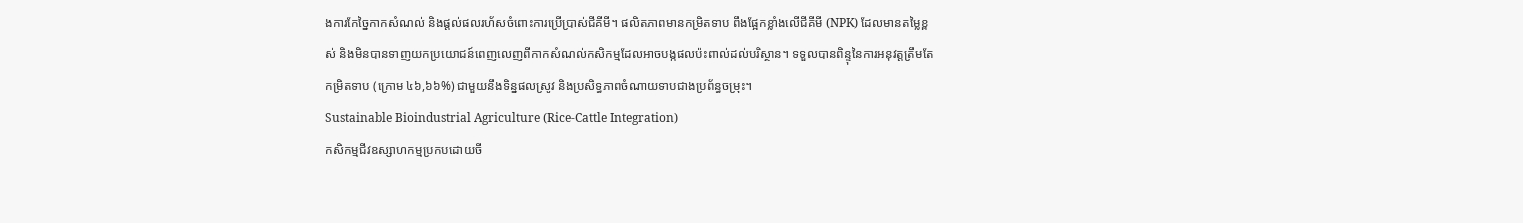ងការកែច្នៃកាកសំណល់ និងផ្តល់ផលរហ័សចំពោះការប្រើប្រាស់ជីគីមី។ ផលិតភាពមានកម្រិតទាប ពឹងផ្អែកខ្លាំងលើជីគីមី (NPK) ដែលមានតម្លៃខ្ពស់ និងមិនបានទាញយកប្រយោជន៍ពេញលេញពីកាកសំណល់កសិកម្មដែលអាចបង្កផលប៉ះពាល់ដល់បរិស្ថាន។ ទទួលបានពិន្ទុនៃការអនុវត្តត្រឹមតែកម្រិតទាប (ក្រោម ៤៦,៦៦%) ជាមួយនឹងទិន្នផលស្រូវ និងប្រសិទ្ធភាពចំណាយទាបជាងប្រព័ន្ធចម្រុះ។
Sustainable Bioindustrial Agriculture (Rice-Cattle Integration)
កសិកម្មជីវឧស្សាហកម្មប្រកបដោយចី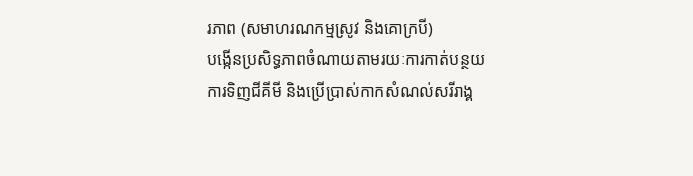រភាព (សមាហរណកម្មស្រូវ និងគោក្របី)
បង្កើនប្រសិទ្ធភាពចំណាយតាមរយៈការកាត់បន្ថយការទិញជីគីមី និងប្រើប្រាស់កាកសំណល់សរីរាង្គ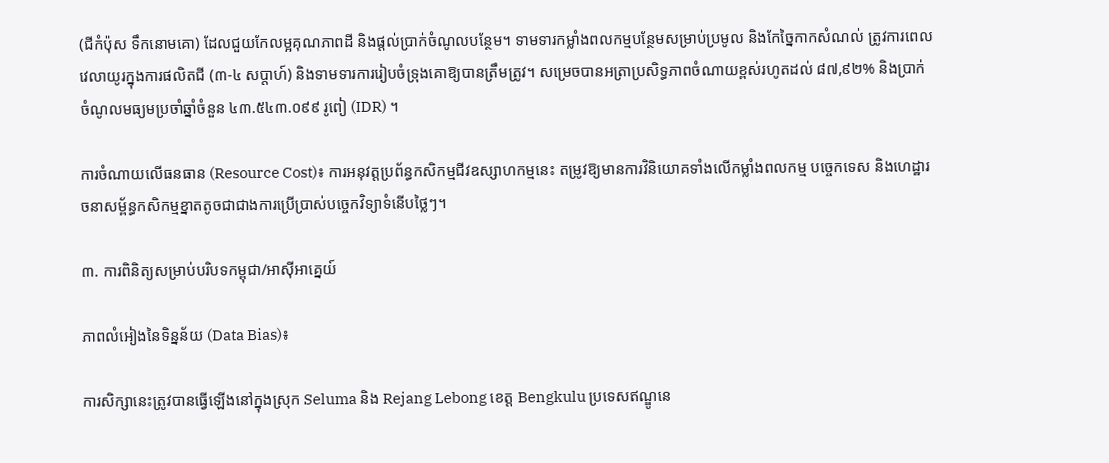(ជីកំប៉ុស ទឹកនោមគោ) ដែលជួយកែលម្អគុណភាពដី និងផ្តល់ប្រាក់ចំណូលបន្ថែម។ ទាមទារកម្លាំងពលកម្មបន្ថែមសម្រាប់ប្រមូល និងកែច្នៃកាកសំណល់ ត្រូវការពេលវេលាយូរក្នុងការផលិតជី (៣-៤ សប្តាហ៍) និងទាមទារការរៀបចំទ្រុងគោឱ្យបានត្រឹមត្រូវ។ សម្រេចបានអត្រាប្រសិទ្ធភាពចំណាយខ្ពស់រហូតដល់ ៨៧,៩២% និងប្រាក់ចំណូលមធ្យមប្រចាំឆ្នាំចំនួន ៤៣.៥៤៣.០៩៩ រូពៀ (IDR) ។

ការចំណាយលើធនធាន (Resource Cost)៖ ការអនុវត្តប្រព័ន្ធកសិកម្មជីវឧស្សាហកម្មនេះ តម្រូវឱ្យមានការវិនិយោគទាំងលើកម្លាំងពលកម្ម បច្ចេកទេស និងហេដ្ឋារចនាសម្ព័ន្ធកសិកម្មខ្នាតតូចជាជាងការប្រើប្រាស់បច្ចេកវិទ្យាទំនើបថ្លៃៗ។

៣. ការពិនិត្យសម្រាប់បរិបទកម្ពុជា/អាស៊ីអាគ្នេយ៍

ភាពលំអៀងនៃទិន្នន័យ (Data Bias)៖

ការសិក្សានេះត្រូវបានធ្វើឡើងនៅក្នុងស្រុក Seluma និង Rejang Lebong ខេត្ត Bengkulu ប្រទេសឥណ្ឌូនេ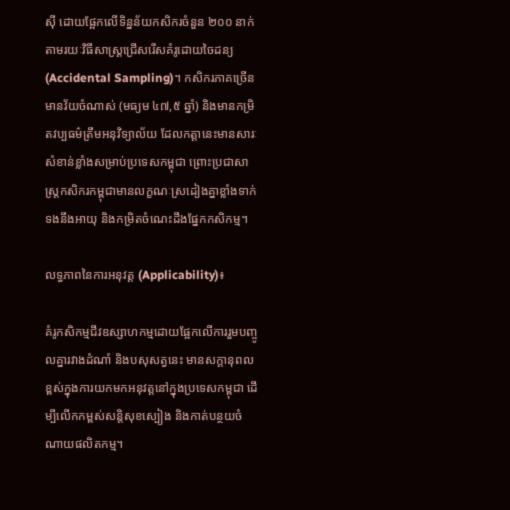ស៊ី ដោយផ្អែកលើទិន្នន័យកសិករចំនួន ២០០ នាក់ តាមរយៈវិធីសាស្ត្រជ្រើសរើសគំរូដោយចៃដន្យ (Accidental Sampling)។ កសិករភាគច្រើនមានវ័យចំណាស់ (មធ្យម ៤៧,៥ ឆ្នាំ) និងមានកម្រិតវប្បធម៌ត្រឹមអនុវិទ្យាល័យ ដែលកត្តានេះមានសារៈសំខាន់ខ្លាំងសម្រាប់ប្រទេសកម្ពុជា ព្រោះប្រជាសាស្ត្រកសិករកម្ពុជាមានលក្ខណៈស្រដៀងគ្នាខ្លាំងទាក់ទងនឹងអាយុ និងកម្រិតចំណេះដឹងផ្នែកកសិកម្ម។

លទ្ធភាពនៃការអនុវត្ត (Applicability)៖

គំរូកសិកម្មជីវឧស្សាហកម្មដោយផ្អែកលើការរួមបញ្ចូលគ្នារវាងដំណាំ និងបសុសត្វនេះ មានសក្តានុពលខ្ពស់ក្នុងការយកមកអនុវត្តនៅក្នុងប្រទេសកម្ពុជា ដើម្បីលើកកម្ពស់សន្តិសុខស្បៀង និងកាត់បន្ថយចំណាយផលិតកម្ម។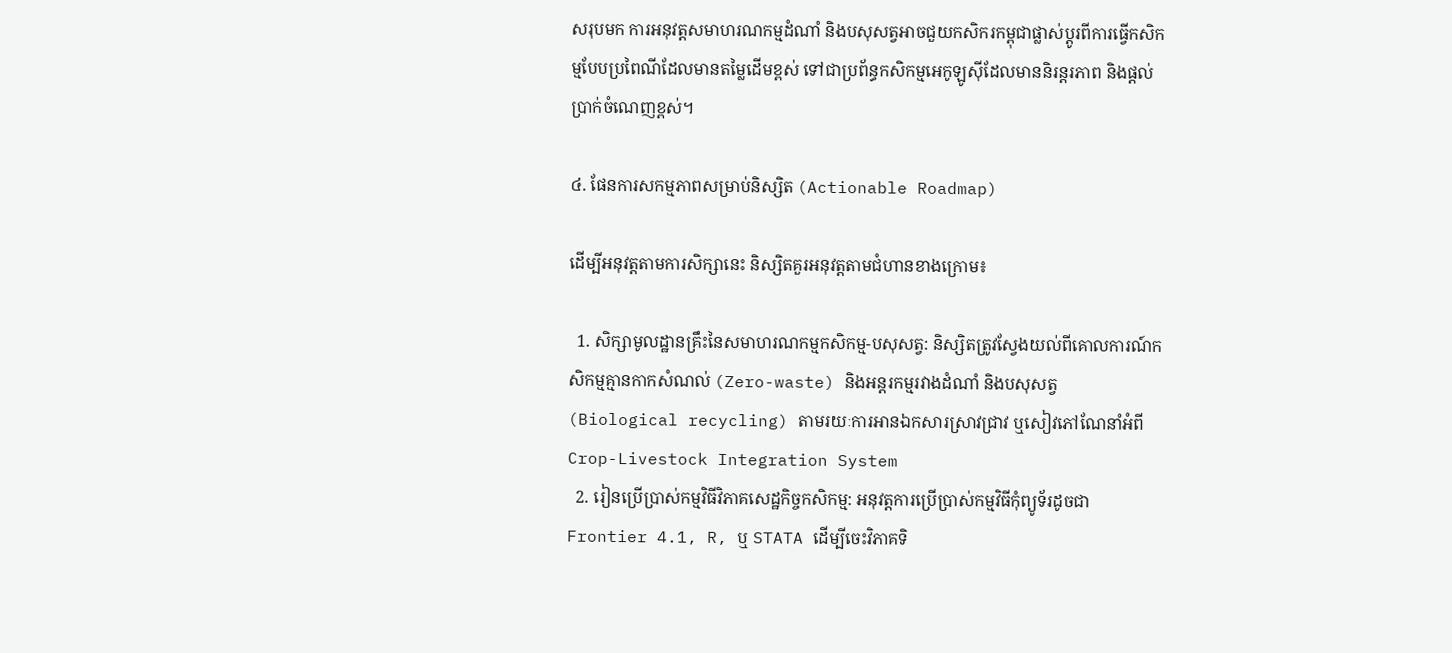សរុបមក ការអនុវត្តសមាហរណកម្មដំណាំ និងបសុសត្វអាចជួយកសិករកម្ពុជាផ្លាស់ប្តូរពីការធ្វើកសិកម្មបែបប្រពៃណីដែលមានតម្លៃដើមខ្ពស់ ទៅជាប្រព័ន្ធកសិកម្មអេកូឡូស៊ីដែលមាននិរន្តរភាព និងផ្តល់ប្រាក់ចំណេញខ្ពស់។

៤. ផែនការសកម្មភាពសម្រាប់និស្សិត (Actionable Roadmap)

ដើម្បីអនុវត្តតាមការសិក្សានេះ និស្សិតគួរអនុវត្តតាមជំហានខាងក្រោម៖

  1. សិក្សាមូលដ្ឋានគ្រឹះនៃសមាហរណកម្មកសិកម្ម-បសុសត្វ: និស្សិតត្រូវស្វែងយល់ពីគោលការណ៍កសិកម្មគ្មានកាកសំណល់ (Zero-waste) និងអន្តរកម្មរវាងដំណាំ និងបសុសត្វ (Biological recycling) តាមរយៈការអានឯកសារស្រាវជ្រាវ ឬសៀវភៅណែនាំអំពី Crop-Livestock Integration System
  2. រៀនប្រើប្រាស់កម្មវិធីវិភាគសេដ្ឋកិច្ចកសិកម្ម: អនុវត្តការប្រើប្រាស់កម្មវិធីកុំព្យូទ័រដូចជា Frontier 4.1, R, ឬ STATA ដើម្បីចេះវិភាគទិ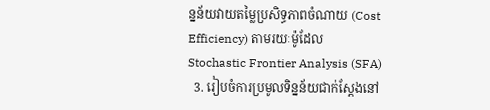ន្នន័យវាយតម្លៃប្រសិទ្ធភាពចំណាយ (Cost Efficiency) តាមរយៈម៉ូដែល Stochastic Frontier Analysis (SFA)
  3. រៀបចំការប្រមូលទិន្នន័យជាក់ស្តែងនៅ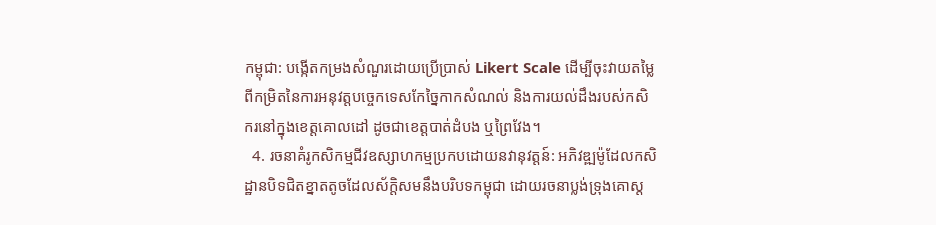កម្ពុជា: បង្កើតកម្រងសំណួរដោយប្រើប្រាស់ Likert Scale ដើម្បីចុះវាយតម្លៃពីកម្រិតនៃការអនុវត្តបច្ចេកទេសកែច្នៃកាកសំណល់ និងការយល់ដឹងរបស់កសិករនៅក្នុងខេត្តគោលដៅ ដូចជាខេត្តបាត់ដំបង ឬព្រៃវែង។
  4. រចនាគំរូកសិកម្មជីវឧស្សាហកម្មប្រកបដោយនវានុវត្តន៍: អភិវឌ្ឍម៉ូដែលកសិដ្ឋានបិទជិតខ្នាតតូចដែលស័ក្តិសមនឹងបរិបទកម្ពុជា ដោយរចនាប្លង់ទ្រុងគោស្ត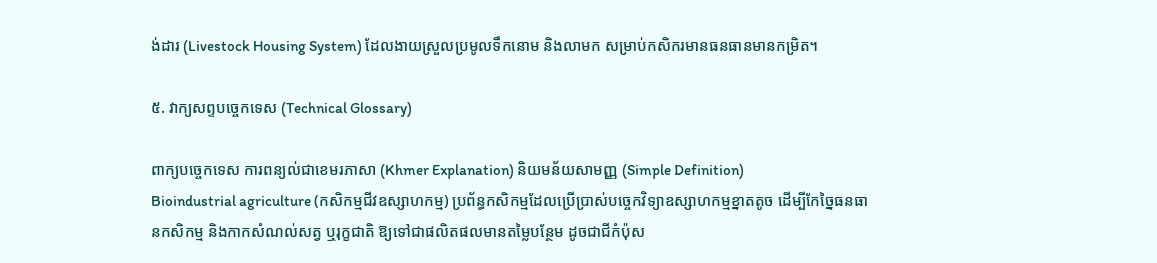ង់ដារ (Livestock Housing System) ដែលងាយស្រួលប្រមូលទឹកនោម និងលាមក សម្រាប់កសិករមានធនធានមានកម្រិត។

៥. វាក្យសព្ទបច្ចេកទេស (Technical Glossary)

ពាក្យបច្ចេកទេស ការពន្យល់ជាខេមរភាសា (Khmer Explanation) និយមន័យសាមញ្ញ (Simple Definition)
Bioindustrial agriculture (កសិកម្មជីវឧស្សាហកម្ម) ប្រព័ន្ធកសិកម្មដែលប្រើប្រាស់បច្ចេកវិទ្យាឧស្សាហកម្មខ្នាតតូច ដើម្បីកែច្នៃធនធានកសិកម្ម និងកាកសំណល់សត្វ ឬរុក្ខជាតិ ឱ្យទៅជាផលិតផលមានតម្លៃបន្ថែម ដូចជាជីកំប៉ុស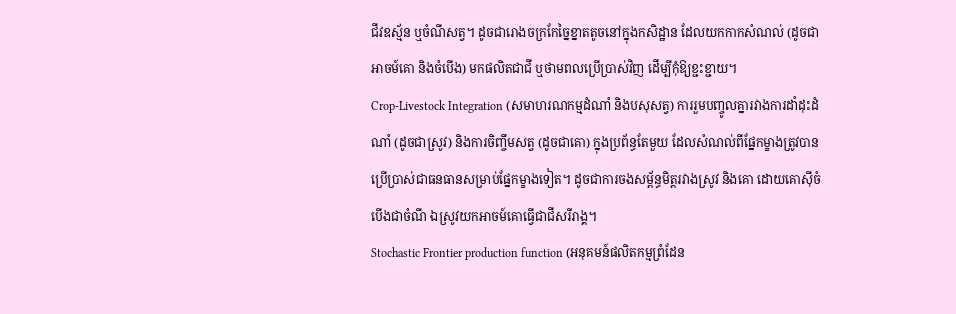ជីវឧស្ម័ន ឬចំណីសត្វ។ ដូចជារោងចក្រកែច្នៃខ្នាតតូចនៅក្នុងកសិដ្ឋាន ដែលយកកាកសំណល់ (ដូចជាអាចម៍គោ និងចំបើង) មកផលិតជាជី ឬថាមពលប្រើប្រាស់វិញ ដើម្បីកុំឱ្យខ្ជះខ្ជាយ។
Crop-Livestock Integration (សមាហរណកម្មដំណាំ និងបសុសត្វ) ការរួមបញ្ចូលគ្នារវាងការដាំដុះដំណាំ (ដូចជាស្រូវ) និងការចិញ្ចឹមសត្វ (ដូចជាគោ) ក្នុងប្រព័ន្ធតែមួយ ដែលសំណល់ពីផ្នែកម្ខាងត្រូវបានប្រើប្រាស់ជាធនធានសម្រាប់ផ្នែកម្ខាងទៀត។ ដូចជាការចងសម្ព័ន្ធមិត្តរវាងស្រូវ និងគោ ដោយគោស៊ីចំបើងជាចំណី ឯស្រូវយកអាចម៍គោធ្វើជាជីសរីរាង្គ។
Stochastic Frontier production function (អនុគមន៍ផលិតកម្មព្រំដែន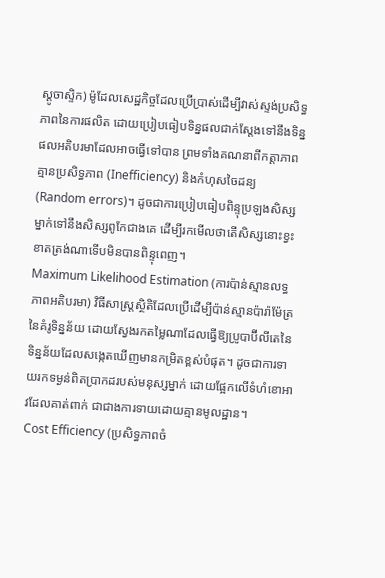ស្តូចាស្ទិក) ម៉ូដែលសេដ្ឋកិច្ចដែលប្រើប្រាស់ដើម្បីវាស់ស្ទង់ប្រសិទ្ធភាពនៃការផលិត ដោយប្រៀបធៀបទិន្នផលជាក់ស្តែងទៅនឹងទិន្នផលអតិបរមាដែលអាចធ្វើទៅបាន ព្រមទាំងគណនាពីកត្តាភាពគ្មានប្រសិទ្ធភាព (Inefficiency) និងកំហុសចៃដន្យ (Random errors)។ ដូចជាការប្រៀបធៀបពិន្ទុប្រឡងសិស្សម្នាក់ទៅនឹងសិស្សពូកែជាងគេ ដើម្បីរកមើលថាតើសិស្សនោះខ្វះខាតត្រង់ណាទើបមិនបានពិន្ទុពេញ។
Maximum Likelihood Estimation (ការប៉ាន់ស្មានលទ្ធភាពអតិបរមា) វិធីសាស្ត្រស្ថិតិដែលប្រើដើម្បីប៉ាន់ស្មានប៉ារ៉ាម៉ែត្រនៃគំរូទិន្នន័យ ដោយស្វែងរកតម្លៃណាដែលធ្វើឱ្យប្រូបាប៊ីលីតេនៃទិន្នន័យដែលសង្កេតឃើញមានកម្រិតខ្ពស់បំផុត។ ដូចជាការទាយរកទម្ងន់ពិតប្រាកដរបស់មនុស្សម្នាក់ ដោយផ្អែកលើទំហំខោអាវដែលគាត់ពាក់ ជាជាងការទាយដោយគ្មានមូលដ្ឋាន។
Cost Efficiency (ប្រសិទ្ធភាពចំ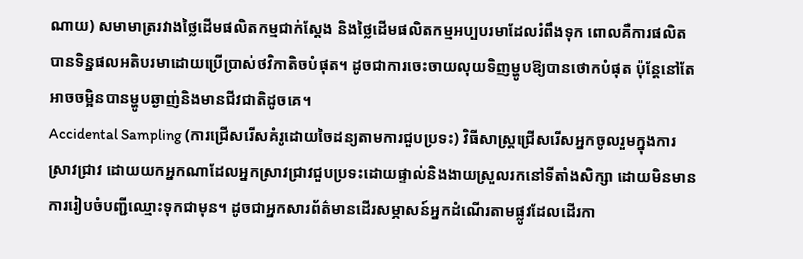ណាយ) សមាមាត្ររវាងថ្លៃដើមផលិតកម្មជាក់ស្តែង និងថ្លៃដើមផលិតកម្មអប្បបរមាដែលរំពឹងទុក ពោលគឺការផលិតបានទិន្នផលអតិបរមាដោយប្រើប្រាស់ថវិកាតិចបំផុត។ ដូចជាការចេះចាយលុយទិញម្ហូបឱ្យបានថោកបំផុត ប៉ុន្តែនៅតែអាចចម្អិនបានម្ហូបឆ្ងាញ់និងមានជីវជាតិដូចគេ។
Accidental Sampling (ការជ្រើសរើសគំរូដោយចៃដន្យតាមការជួបប្រទះ) វិធីសាស្ត្រជ្រើសរើសអ្នកចូលរួមក្នុងការស្រាវជ្រាវ ដោយយកអ្នកណាដែលអ្នកស្រាវជ្រាវជួបប្រទះដោយផ្ទាល់និងងាយស្រួលរកនៅទីតាំងសិក្សា ដោយមិនមានការរៀបចំបញ្ជីឈ្មោះទុកជាមុន។ ដូចជាអ្នកសារព័ត៌មានដើរសម្ភាសន៍អ្នកដំណើរតាមផ្លូវដែលដើរកា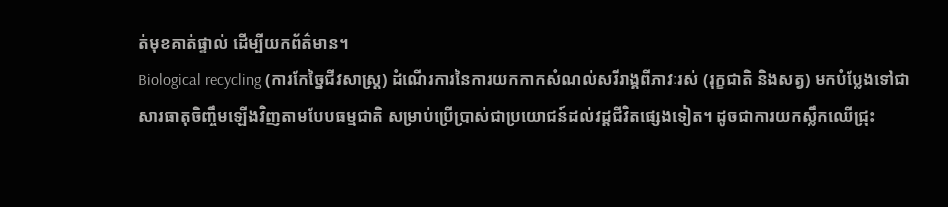ត់មុខគាត់ផ្ទាល់ ដើម្បីយកព័ត៌មាន។
Biological recycling (ការកែច្នៃជីវសាស្ត្រ) ដំណើរការនៃការយកកាកសំណល់សរីរាង្គពីភាវៈរស់ (រុក្ខជាតិ និងសត្វ) មកបំប្លែងទៅជាសារធាតុចិញ្ចឹមឡើងវិញតាមបែបធម្មជាតិ សម្រាប់ប្រើប្រាស់ជាប្រយោជន៍ដល់វដ្តជីវិតផ្សេងទៀត។ ដូចជាការយកស្លឹកឈើជ្រុះ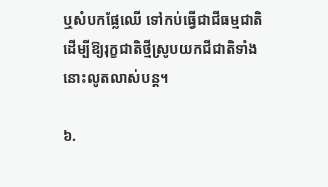ឬសំបកផ្លែឈើ ទៅកប់ធ្វើជាជីធម្មជាតិ ដើម្បីឱ្យរុក្ខជាតិថ្មីស្រូបយកជីជាតិទាំងនោះលូតលាស់បន្ត។

៦.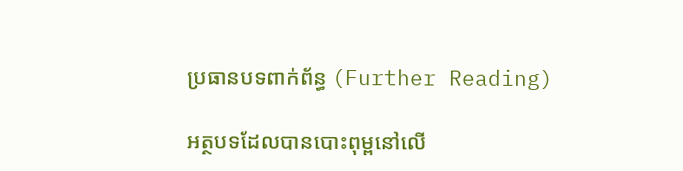ប្រធានបទពាក់ព័ន្ធ (Further Reading)

អត្ថបទដែលបានបោះពុម្ពនៅលើ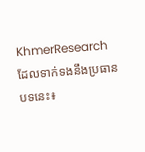KhmerResearch ដែលទាក់ទងនឹងប្រធានបទនេះ៖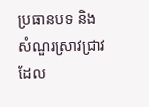ប្រធានបទ និងសំណួរស្រាវជ្រាវដែល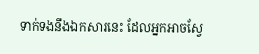ទាក់ទងនឹងឯកសារនេះ ដែលអ្នកអាចស្វែ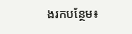ងរកបន្ថែម៖